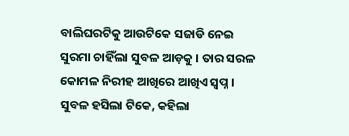ବାଲିଘରଟିକୁ ଆଉଟିକେ ସଜାଡି ନେଇ ସୁରମା ଚାହିଁଲା ସୁବଳ ଆଡ଼କୁ । ତାର ସରଳ କୋମଳ ନିରୀହ ଆଖିରେ ଆଖିଏ ସ୍ବପ୍ନ । ସୁବଳ ହସିଲା ଟିକେ, କହିଲା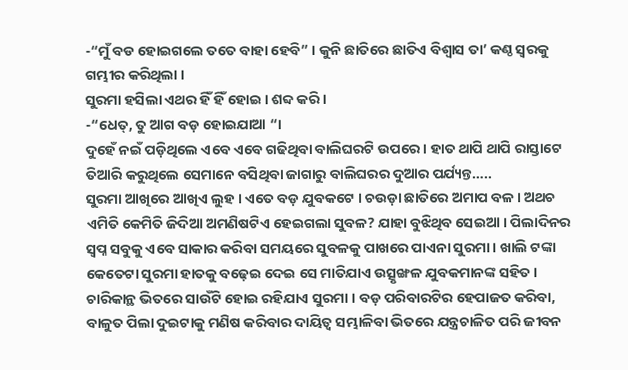-“ମୁଁ ବଡ ହୋଇଗଲେ ତତେ ବାହା ହେବି” । କୁନି ଛାତିରେ ଛାତିଏ ବିଶ୍ୱାସ ତା’ କଣ୍ଠ ସ୍ବରକୁ ଗମ୍ଭୀର କରିଥିଲା ।
ସୁରମା ହସିଲା ଏଥର ହିଁ ହିଁ ହୋଇ । ଶବ୍ଦ କରି ।
-“ଧେତ୍, ତୁ ଆଗ ବଡ଼ ହୋଇଯାଆ “।
ଦୁହେଁ ନଇଁ ପଡ଼ିଥିଲେ ଏବେ ଏବେ ଗଢିଥିବା ବାଲିଘରଟି ଉପରେ । ହାତ ଥାପି ଥାପି ରାସ୍ତାଟେ ତିଆରି କରୁଥିଲେ ସେମାନେ ବସିଥିବା ଜାଗାରୁ ବାଲିଘରର ଦୁଆର ପର୍ଯ୍ୟନ୍ତ…..
ସୁରମା ଆଖିରେ ଆଖିଏ ଲୁହ । ଏତେ ବଡ଼ ଯୁବକଟେ । ଚଉଡ଼ା ଛାତିରେ ଅମାପ ବଳ । ଅଥଚ ଏମିତି କେମିତି ଜିଦିଆ ଅମଣିଷଟିଏ ହେଇଗଲା ସୁବଳ? ଯାହା ବୁଝିଥିବ ସେଇଆ । ପିଲାଦିନର ସ୍ବପ୍ନ ସବୁକୁ ଏବେ ସାକାର କରିବା ସମୟରେ ସୁବଳକୁ ପାଖରେ ପାଏନା ସୁରମା । ଖାଲି ଟଙ୍କା କେତେଟା ସୁରମା ହାତକୁ ବଢ଼େଇ ଦେଇ ସେ ମାତିଯାଏ ଉତ୍ସୃଙ୍ଖଳ ଯୁବକମାନଙ୍କ ସହିତ । ଚାରିକାନ୍ଥ ଭିତରେ ସାଉଁଟି ହୋଇ ରହିଯାଏ ସୁରମା । ବଡ଼ ପରିବାରଟିର ହେପାଜତ କରିବା, ବାଳୁତ ପିଲା ଦୁଇଟାକୁ ମଣିଷ କରିବାର ଦାୟିତ୍ଵ ସମ୍ଭାଳିବା ଭିତରେ ଯନ୍ତ୍ରଚାଳିତ ପରି ଜୀବନ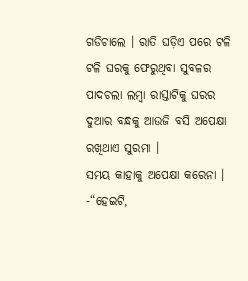ଗଡିଚାଲେ । ରାତି ଘଡ଼ିଏ ପରେ ଟଳି ଟଳି ଘରକୁ ଫେରୁଥିବା ସୁବଳର ପାଦଚଲା ଲମ୍ବା ରାସ୍ତାଟିକୁ ଘରର ଦୁଆର ବନ୍ଧକୁ ଆଉଜି ବସି ଅପେକ୍ଷା ରଖିଥାଏ ସୁରମା ।
ସମୟ କାହାକୁ ଅପେକ୍ଷା କରେନା ।
-“ହେଇଟି,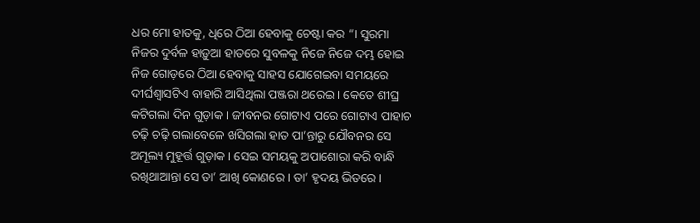ଧର ମୋ ହାତକୁ, ଧିରେ ଠିଆ ହେବାକୁ ଚେଷ୍ଟା କର “। ସୁରମା ନିଜର ଦୁର୍ବଳ ହାଡ଼ୁଆ ହାତରେ ସୁବଳକୁ ନିଜେ ନିଜେ ଦମ୍ଭ ହୋଇ ନିଜ ଗୋଡ଼ରେ ଠିଆ ହେବାକୁ ସାହସ ଯୋଗେଇବା ସମୟରେ ଦୀର୍ଘଶ୍ୱାସଟିଏ ବାହାରି ଆସିଥିଲା ପଞ୍ଜରା ଥରେଇ । କେତେ ଶୀଘ୍ର କଟିଗଲା ଦିନ ଗୁଡ଼ାକ । ଜୀବନର ଗୋଟାଏ ପରେ ଗୋଟାଏ ପାହାଚ ଚଢ଼ି ଚଢ଼ି ଗଲାବେଳେ ଖସିଗଲା ହାତ ପା’ନ୍ତାରୁ ଯୌବନର ସେ ଅମୂଲ୍ୟ ମୁହୂର୍ତ୍ତ ଗୁଡ଼ାକ । ସେଇ ସମୟକୁ ଅପାଶୋରା କରି ବାନ୍ଧି ରଖିଥାଆନ୍ତା ସେ ତା’ ଆଖି କୋଣରେ । ତା’ ହୃଦୟ ଭିତରେ ।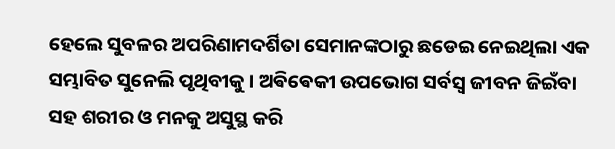ହେଲେ ସୁବଳର ଅପରିଣାମଦର୍ଶିତା ସେମାନଙ୍କଠାରୁ ଛଡେଇ ନେଇଥିଲା ଏକ ସମ୍ଭାବିତ ସୁନେଲି ପୃଥିବୀକୁ । ଅଵିଵେକୀ ଉପଭୋଗ ସର୍ବସ୍ବ ଜୀବନ ଜିଇଁବା ସହ ଶରୀର ଓ ମନକୁ ଅସୁସ୍ଥ କରି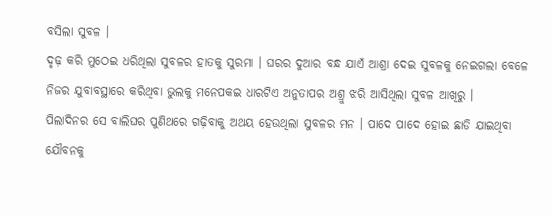ବସିଲା ସୁବଳ ।
ଦୃଢ଼ କରି ମୁଠେଇ ଧରିଥିଲା ସୁବଳର ହାତକୁ ସୁରମା । ଘରର ଦୁଆର ବନ୍ଧ ଯାଏଁ ଆଶ୍ରା ଦେଇ ସୁବଳକୁ ନେଇଗଲା ବେଳେ ନିଜର ଯୁବାବସ୍ଥାରେ କରିଥିବା ଭୁଲକୁ ମନେପକଇ ଧାରଟିଏ ଅନୁତାପର ଅଶ୍ରୁ ଝରି ଆସିଥିଲା ସୁବଳ ଆଖିରୁ ।
ପିଲାଦିନର ସେ ବାଲିଘର ପୁଣିଥରେ ଗଢ଼ିବାକୁ ଅଥୟ ହେଉଥିଲା ସୁବଳର ମନ । ପାଦେ ପାଦେ ହୋଇ ଛାଡି ଯାଇଥିବା ଯୌବନକୁ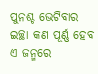ପୁନଶ୍ଚ ଭେଟିବାର ଇଚ୍ଛା କଣ ପୂର୍ଣ୍ଣ ହେବ ଏ ଜନ୍ମରେ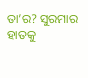ତା’ର? ସୁରମାର ହାତକୁ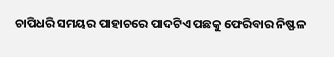ଚାପିଧରି ସମୟର ପାହାଚରେ ପାଦଟିଏ ପଛକୁ ଫେରିବାର ନିଷ୍ଫଳ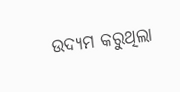ଉଦ୍ୟମ କରୁଥିଲା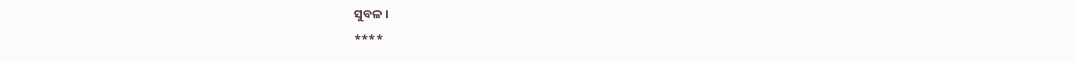ସୁବଳ ।
****